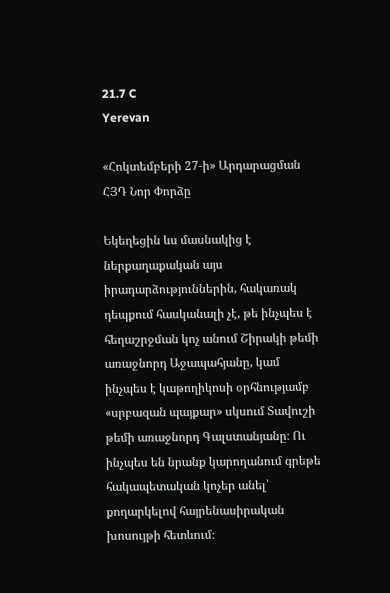21.7 C
Yerevan

«Հոկտեմբերի 27‑ի» Արդարացման ՀՅԴ Նոր Փորձը

Եկեղեցին ևս մասնակից է ներքաղաքական այս իրադարձություններին, հակառակ դեպքում հասկանալի չէ, թե ինչպես է հեղաշրջման կոչ անում Շիրակի թեմի առաջնորդ Աջապահյանը, կամ ինչպես է կաթողիկոսի օրհնությամբ «սրբազան պայքար» սկսում Տավուշի թեմի առաջնորդ Գալստանյանը։ Ու ինչպես են նրանք կարողանում գրեթե հակապետական կոչեր անել՝ քողարկելով հայրենասիրական  խոսույթի հետևում։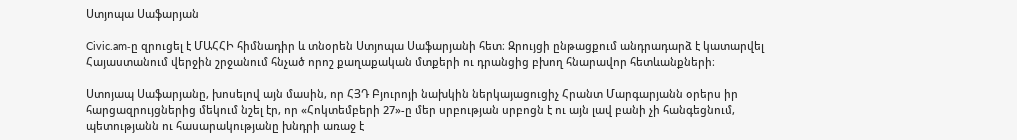Ստյոպա Սաֆարյան

Civic.am‑ը զրուցել է ՄԱՀՀԻ հիմնադիր և տնօրեն Ստյոպա Սաֆարյանի հետ։ Զրույցի ընթացքում անդրադարձ է կատարվել Հայաստանում վերջին շրջանում հնչած որոշ քաղաքական մտքերի ու դրանցից բխող հնարավոր հետևանքների։

Ստոյապ Սաֆարյանը, խոսելով այն մասին, որ ՀՅԴ Բյուրոյի նախկին ներկայացուցիչ Հրանտ Մարգարյանն օրերս իր հարցազրույցներից մեկում նշել էր, որ «Հոկտեմբերի 27»-ը մեր սրբության սրբոցն է ու այն լավ բանի չի հանգեցնում, պետությանն ու հասարակությանը խնդրի առաջ է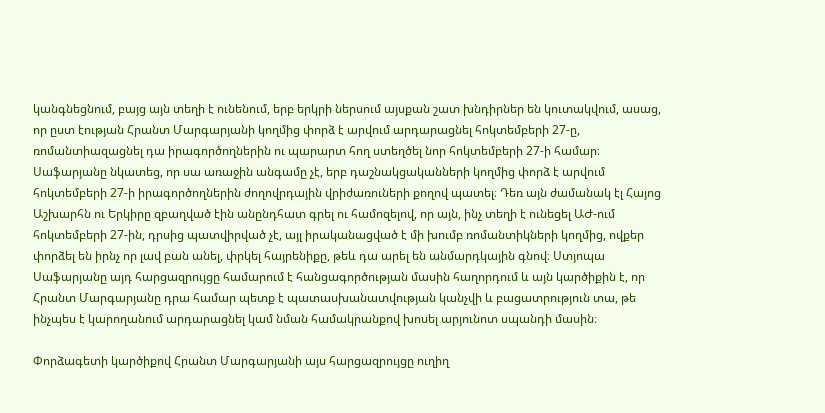կանգնեցնում, բայց այն տեղի է ունենում, երբ երկրի ներսում այսքան շատ խնդիրներ են կուտակվում, ասաց, որ ըստ էության Հրանտ Մարգարյանի կողմից փորձ է արվում արդարացնել հոկտեմբերի 27‑ը, ռոմանտիազացնել դա իրագործողներին ու պարարտ հող ստեղծել նոր հոկտեմբերի 27‑ի համար։ Սաֆարյանը նկատեց, որ սա առաջին անգամը չէ, երբ դաշնակցականների կողմից փորձ է արվում հոկտեմբերի 27‑ի իրագործողներին ժողովրդային վրիժառուների քողով պատել։ Դեռ այն ժամանակ էլ Հայոց Աշխարհն ու Երկիրը զբաղված էին անընդհատ գրել ու համոզելով, որ այն, ինչ տեղի է ունեցել ԱԺ-ում հոկտեմբերի 27-ին, դրսից պատվիրված չէ, այլ իրականացված է մի խումբ ռոմանտիկների կողմից, ովքեր փորձել են իրնչ որ լավ բան անել, փրկել հայրենիքը, թեև դա արել են անմարդկային գնով։ Ստյոպա Սաֆարյանը այդ հարցազրույցը համարում է հանցագործության մասին հաղորդում և այն կարծիքին է, որ Հրանտ Մարգարյանը դրա համար պետք է պատասխանատվության կանչվի և բացատրություն տա, թե ինչպես է կարողանում արդարացնել կամ նման համակրանքով խոսել արյունոտ սպանդի մասին։

Փորձագետի կարծիքով Հրանտ Մարգարյանի այս հարցազրույցը ուղիղ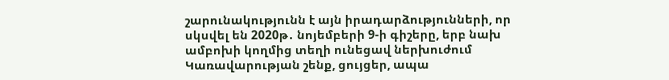շարունակությունն է այն իրադարձությունների, որ սկսվել են 2020թ․ նոյեմբերի 9‑ի գիշերը, երբ նախ ամբոխի կողմից տեղի ունեցավ ներխուժում Կառավարության շենք, ցույցեր, ապա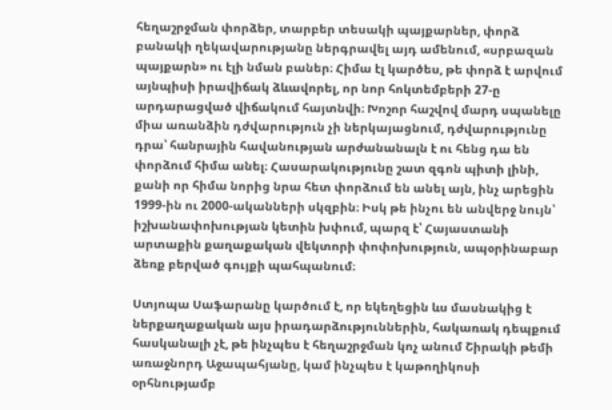հեղաշրջման փորձեր, տարբեր տեսակի պայքարներ, փորձ բանակի ղեկավարությանը ներգրավել այդ ամենում, «սրբազան պայքարն» ու էլի նման բաներ։ Հիմա էլ կարծես, թե փորձ է արվում այնպիսի իրավիճակ ձևավորել, որ նոր հոկտեմբերի 27‑ը արդարացված վիճակում հայտնվի։ Խոշոր հաշվով մարդ սպանելը միա առանձին դժվարություն չի ներկայացնում, դժվարությունը դրա՝ հանրային հավանության արժանանալն է ու հենց դա են փորձում հիմա անել։ Հասարակությունը շատ զգոն պիտի լինի, քանի որ հիմա նորից նրա հետ փորձում են անել այն, ինչ արեցին 1999-ին ու 2000-ականների սկզբին։ Իսկ թե ինչու են անվերջ նույն՝ իշխանափոխության կետին խփում, պարզ է՝ Հայաստանի արտաքին քաղաքական վեկտորի փոփոխություն, ապօրինաբար ձեռք բերված գույքի պահպանում։

Ստյոպա Սաֆարանը կարծում է, որ եկեղեցին ևս մասնակից է ներքաղաքական այս իրադարձություններին, հակառակ դեպքում հասկանալի չէ, թե ինչպես է հեղաշրջման կոչ անում Շիրակի թեմի առաջնորդ Աջապահյանը, կամ ինչպես է կաթողիկոսի օրհնությամբ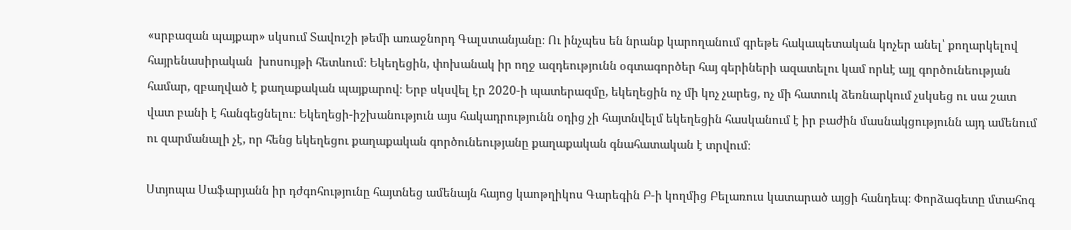«սրբազան պայքար» սկսում Տավուշի թեմի առաջնորդ Գալստանյանը։ Ու ինչպես են նրանք կարողանում գրեթե հակապետական կոչեր անել՝ քողարկելով հայրենասիրական  խոսույթի հետևում։ Եկեղեցին, փոխանակ իր ողջ ազդեությունն օգտագործեր հայ գերիների ազատելու կամ որևէ այլ գործունեության համար, զբաղված է քաղաքական պայքարով։ Երբ սկսվել էր 2020‑ի պատերազմը, եկեղեցին ոչ մի կոչ չարեց, ոչ մի հատուկ ձեռնարկում չսկսեց ու սա շատ վատ բանի է հանգեցնելու։ Եկեղեցի-իշխանություն այս հակադրությունն օդից չի հայտնվելմ եկեղեցին հասկանում է իր բաժին մասնակցությունն այդ ամենում ու զարմանալի չէ, որ հենց եկեղեցու քաղաքական գործունեությանը քաղաքական գնահատական է տրվում։

Ստյոպա Սաֆարյանն իր դժգոհությունը հայտնեց ամենայն հայոց կաոթղիկոս Գարեգին Բ‑ի կողմից Բելառուս կատարած այցի հանդեպ։ Փորձագետը մտահոգ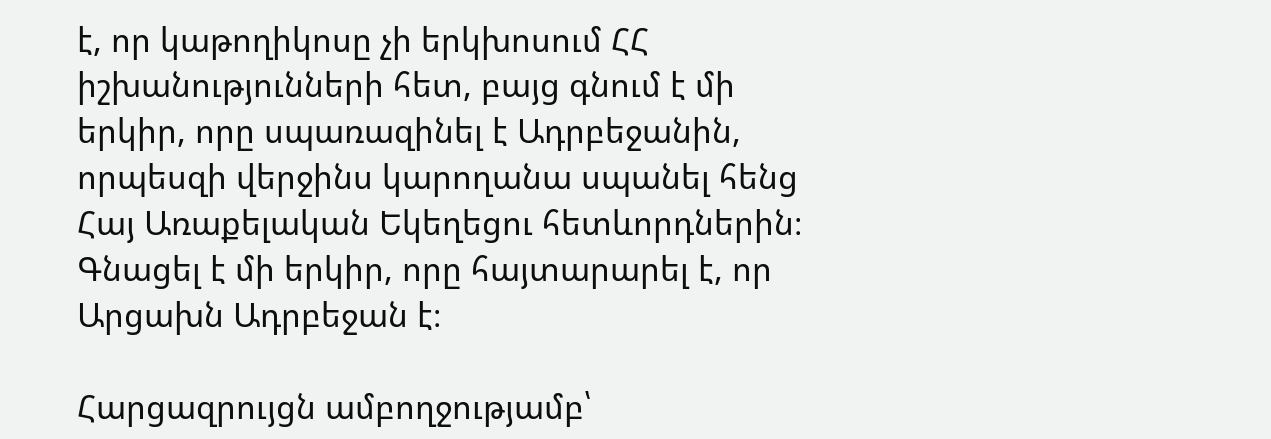է, որ կաթողիկոսը չի երկխոսում ՀՀ իշխանությունների հետ, բայց գնում է մի երկիր, որը սպառազինել է Ադրբեջանին, որպեսզի վերջինս կարողանա սպանել հենց Հայ Առաքելական Եկեղեցու հետևորդներին։ Գնացել է մի երկիր, որը հայտարարել է, որ Արցախն Ադրբեջան է։

Հարցազրույցն ամբողջությամբ՝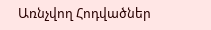Առնչվող Հոդվածներ